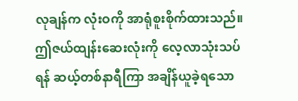လုချန်က လုံးဝကို အာရုံစူးစိုက်ထားသည်။ ဤဇယ်ထျန်းဆေးလုံးကို လေ့လာသုံးသပ်ရန် ဆယ့်တစ်နာရီကြာ အချိန်ယူခဲ့ရသော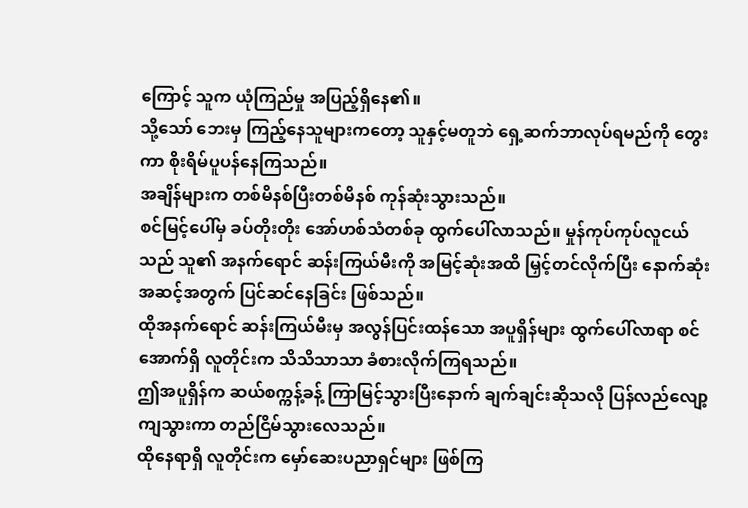ကြောင့် သူက ယုံကြည်မှု အပြည့်ရှိနေ၏။
သို့သော် ဘေးမှ ကြည့်နေသူများကတော့ သူနှင့်မတူဘဲ ရှေ့ဆက်ဘာလုပ်ရမည်ကို တွေးကာ စိုးရိမ်ပူပန်နေကြသည်။
အချိန်များက တစ်မိနစ်ပြီးတစ်မိနစ် ကုန်ဆုံးသွားသည်။
စင်မြင့်ပေါ်မှ ခပ်တိုးတိုး အော်ဟစ်သံတစ်ခု ထွက်ပေါ်လာသည်။ မှုန်ကုပ်ကုပ်လူငယ်သည် သူ၏ အနက်ရောင် ဆန်းကြယ်မီးကို အမြင့်ဆုံးအထိ မြှင့်တင်လိုက်ပြီး နောက်ဆုံးအဆင့်အတွက် ပြင်ဆင်နေခြင်း ဖြစ်သည်။
ထိုအနက်ရောင် ဆန်းကြယ်မီးမှ အလွန်ပြင်းထန်သော အပူရှိန်များ ထွက်ပေါ်လာရာ စင်အောက်ရှိ လူတိုင်းက သိသိသာသာ ခံစားလိုက်ကြရသည်။
ဤအပူရှိန်က ဆယ်စက္ကန့်ခန့် ကြာမြင့်သွားပြီးနောက် ချက်ချင်းဆိုသလို ပြန်လည်လျော့ကျသွားကာ တည်ငြိမ်သွားလေသည်။
ထိုနေရာရှိ လူတိုင်းက မှော်ဆေးပညာရှင်များ ဖြစ်ကြ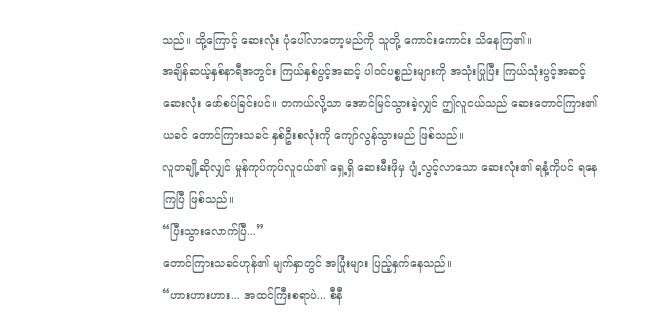သည်။ ထို့ကြောင့် ဆေးလုံး ပုံပေါ်လာတော့မည်ကို သူတို့ ကောင်းကောင်း သိနေကြ၏။
အချိန်ဆယ့်နှစ်နာရီအတွင်း ကြယ်နှစ်ပွင့်အဆင့် ပါဝင်ပစ္စည်းများကို အသုံးပြုပြီး ကြယ်သုံးပွင့်အဆင့် ဆေးလုံး ဖော်စပ်ခြင်းပင်။ တကယ်လို့သာ အောင်မြင်သွားခဲ့လျှင် ဤလူငယ်သည် ဆေးတောင်ကြား၏ ယခင် တောင်ကြားသခင် နှစ်ဦးစလုံးကို ကျော်လွန်သွားမည် ဖြစ်သည်။
လူတချို့ဆိုလျှင် မှုန်ကုပ်ကုပ်လူငယ်၏ ရှေ့ရှိ ဆေးမီးဖိုမှ ပျံ့လွင့်လာသော ဆေးလုံး၏ ရနံ့ကိုပင် ရနေကြပြီ ဖြစ်သည်။
“ပြီးသွားလောက်ပြီ...”
တောင်ကြားသခင်ဟုန်၏ မျက်နှာတွင် အပြုံးများ ပြည့်နှက်နေသည်။
“ဟားဟားဟား... အထင်ကြီးစရာပဲ... စီနီ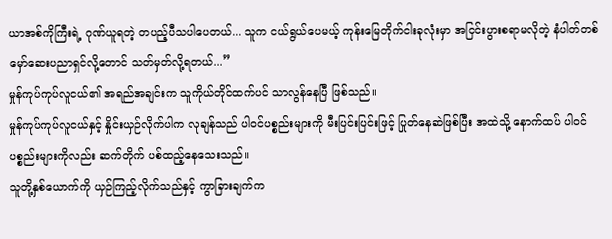ယာအစ်ကိုကြီးရဲ့ ဂုဏ်ယူရတဲ့ တပည့်ပီသပါပေတယ်... သူက ငယ်ရွယ်ပေမယ့် ကုန်းမြေတိုက်ငါးခုလုံးမှာ အငြင်းပွားစရာမလိုတဲ့ နံပါတ်တစ် မှော်ဆေးပညာရှင်လို့တောင် သတ်မှတ်လို့ရတယ်...”
မှုန်ကုပ်ကုပ်လူငယ်၏ အရည်အချင်းက သူကိုယ်တိုင်ထက်ပင် သာလွန်နေပြီ ဖြစ်သည်။
မှုန်ကုပ်ကုပ်လူငယ်နှင့် နှိုင်းယှဉ်လိုက်ပါက လုချန်သည် ပါဝင်ပစ္စည်းများကို မီးပြင်းပြင်းဖြင့် ပြုတ်နေဆဲဖြစ်ပြီး အထဲသို့ နောက်ထပ် ပါဝင်ပစ္စည်းများကိုလည်း ဆက်တိုက် ပစ်ထည့်နေသေးသည်။
သူတို့နှစ်ယောက်ကို ယှဉ်ကြည့်လိုက်သည်နှင့် ကွာခြားချက်က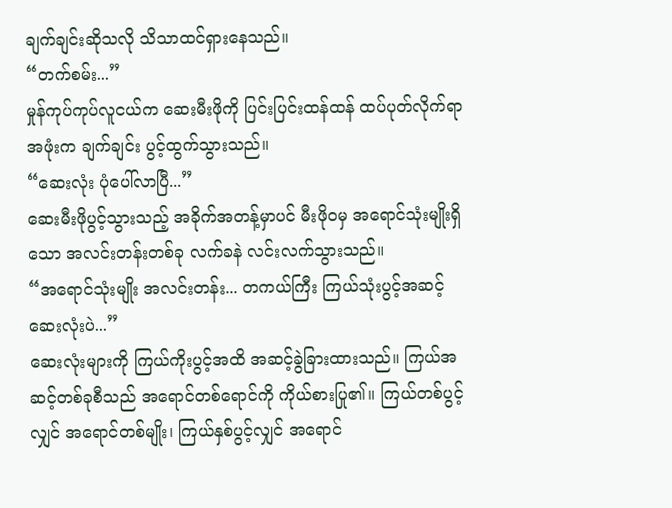ချက်ချင်းဆိုသလို သိသာထင်ရှားနေသည်။
“တက်စမ်း...”
မှုန်ကုပ်ကုပ်လူငယ်က ဆေးမီးဖိုကို ပြင်းပြင်းထန်ထန် ထပ်ပုတ်လိုက်ရာ အဖုံးက ချက်ချင်း ပွင့်ထွက်သွားသည်။
“ဆေးလုံး ပုံပေါ်လာပြီ...”
ဆေးမီးဖိုပွင့်သွားသည့် အခိုက်အတန့်မှာပင် မီးဖိုဝမှ အရောင်သုံးမျိုးရှိသော အလင်းတန်းတစ်ခု လက်ခနဲ လင်းလက်သွားသည်။
“အရောင်သုံးမျိုး အလင်းတန်း... တကယ်ကြီး ကြယ်သုံးပွင့်အဆင့် ဆေးလုံးပဲ...”
ဆေးလုံးများကို ကြယ်ကိုးပွင့်အထိ အဆင့်ခွဲခြားထားသည်။ ကြယ်အဆင့်တစ်ခုစီသည် အရောင်တစ်ရောင်ကို ကိုယ်စားပြု၏။ ကြယ်တစ်ပွင့်လျှင် အရောင်တစ်မျိုး၊ ကြယ်နှစ်ပွင့်လျှင် အရောင်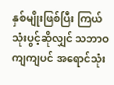နှစ်မျိုးဖြစ်ပြီး ကြယ်သုံးပွင့်ဆိုလျှင် သဘာဝကျကျပင် အရောင်သုံး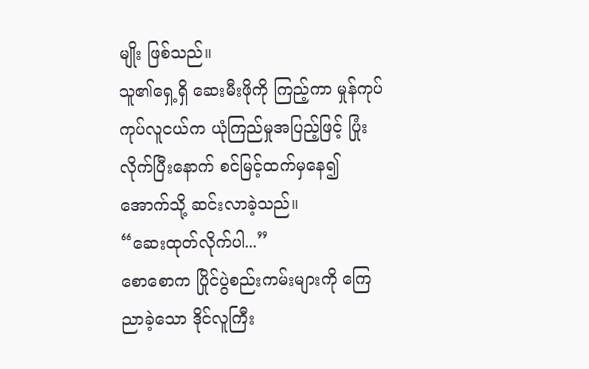မျိုး ဖြစ်သည်။
သူ၏ရှေ့ရှိ ဆေးမီးဖိုကို ကြည့်ကာ မှုန်ကုပ်ကုပ်လူငယ်က ယုံကြည်မှုအပြည့်ဖြင့် ပြုံးလိုက်ပြီးနောက် စင်မြင့်ထက်မှနေ၍ အောက်သို့ ဆင်းလာခဲ့သည်။
“ဆေးထုတ်လိုက်ပါ...”
စောစောက ပြိုင်ပွဲစည်းကမ်းများကို ကြေညာခဲ့သော ဒိုင်လူကြီး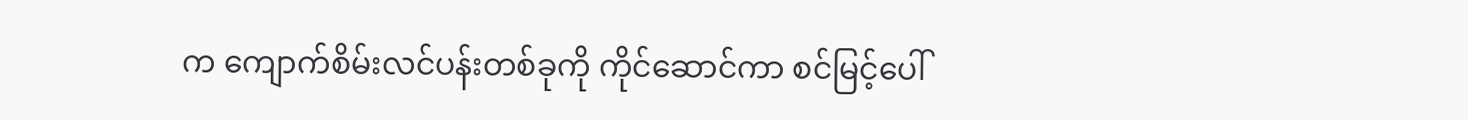က ကျောက်စိမ်းလင်ပန်းတစ်ခုကို ကိုင်ဆောင်ကာ စင်မြင့်ပေါ်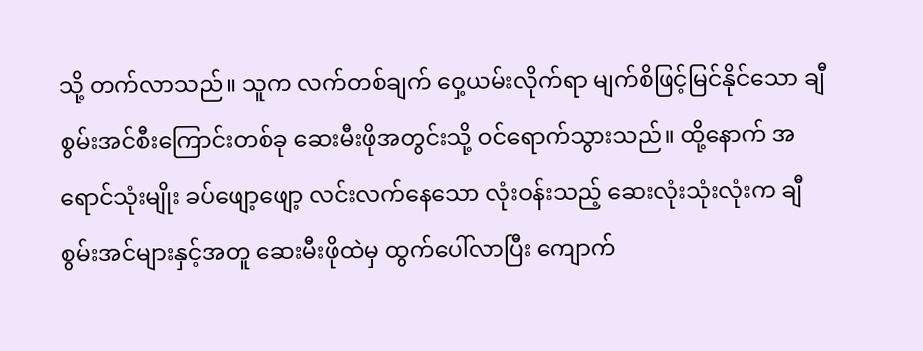သို့ တက်လာသည်။ သူက လက်တစ်ချက် ဝှေ့ယမ်းလိုက်ရာ မျက်စိဖြင့်မြင်နိုင်သော ချီစွမ်းအင်စီးကြောင်းတစ်ခု ဆေးမီးဖိုအတွင်းသို့ ဝင်ရောက်သွားသည်။ ထို့နောက် အရောင်သုံးမျိုး ခပ်ဖျော့ဖျော့ လင်းလက်နေသော လုံးဝန်းသည့် ဆေးလုံးသုံးလုံးက ချီစွမ်းအင်များနှင့်အတူ ဆေးမီးဖိုထဲမှ ထွက်ပေါ်လာပြီး ကျောက်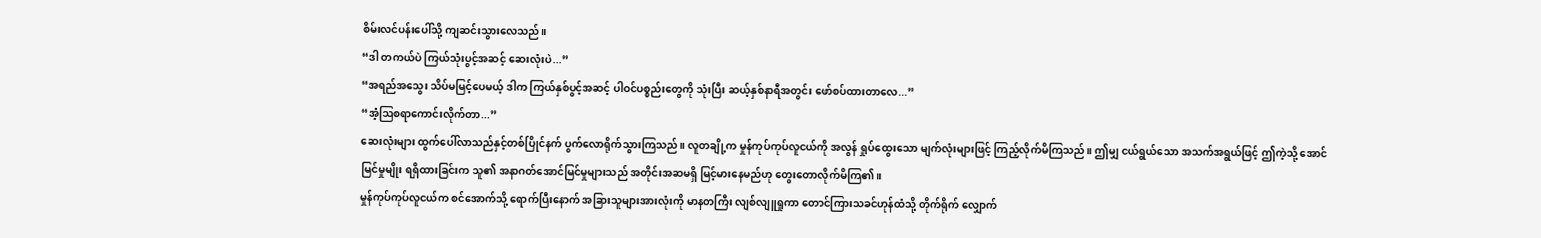စိမ်းလင်ပန်းပေါ်သို့ ကျဆင်းသွားလေသည်။
“ဒါ တကယ်ပဲ ကြယ်သုံးပွင့်အဆင့် ဆေးလုံးပဲ...”
“အရည်အသွေး သိပ်မမြင့်ပေမယ့် ဒါက ကြယ်နှစ်ပွင့်အဆင့် ပါဝင်ပစ္စည်းတွေကို သုံးပြီး ဆယ့်နှစ်နာရီအတွင်း ဖော်စပ်ထားတာလေ...”
“အံ့ဩစရာကောင်းလိုက်တာ...”
ဆေးလုံးများ ထွက်ပေါ်လာသည်နှင့်တစ်ပြိုင်နက် ပွက်လောရိုက်သွားကြသည်။ လူတချို့က မှုန်ကုပ်ကုပ်လူငယ်ကို အလွန် ရှုပ်ထွေးသော မျက်လုံးများဖြင့် ကြည့်လိုက်မိကြသည်။ ဤမျှ ငယ်ရွယ်သော အသက်အရွယ်ဖြင့် ဤကဲ့သို့ အောင်မြင်မှုမျိုး ရရှိထားခြင်းက သူ၏ အနာဂတ်အောင်မြင်မှုများသည် အတိုင်းအဆမရှိ မြင့်မားနေမည်ဟု တွေးတောလိုက်မိကြ၏။
မှုန်ကုပ်ကုပ်လူငယ်က စင်အောက်သို့ ရောက်ပြီးနောက် အခြားသူများအားလုံးကို မာနတကြီး လျစ်လျူရှုကာ တောင်ကြားသခင်ဟုန်ထံသို့ တိုက်ရိုက် လျှောက်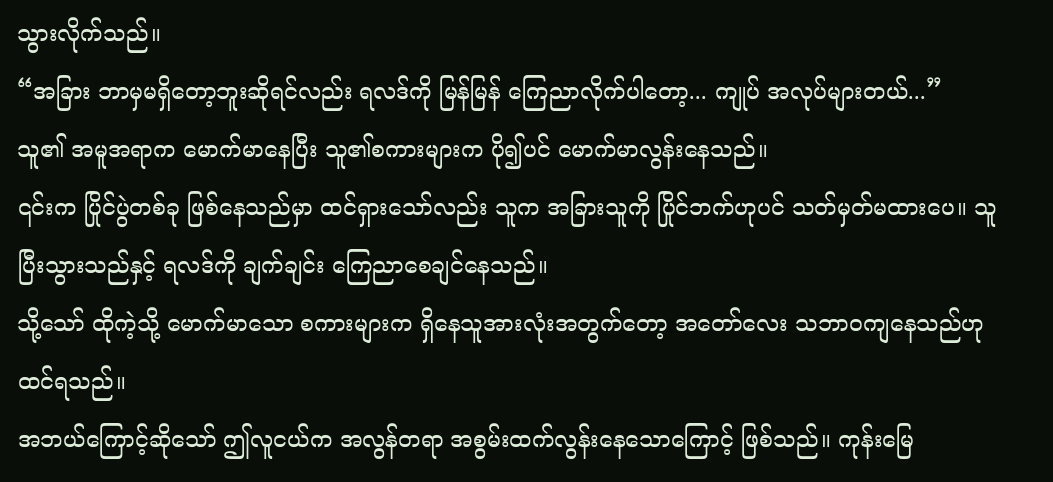သွားလိုက်သည်။
“အခြား ဘာမှမရှိတော့ဘူးဆိုရင်လည်း ရလဒ်ကို မြန်မြန် ကြေညာလိုက်ပါတော့... ကျုပ် အလုပ်များတယ်...”
သူ၏ အမူအရာက မောက်မာနေပြီး သူ၏စကားများက ပို၍ပင် မောက်မာလွန်းနေသည်။
၎င်းက ပြိုင်ပွဲတစ်ခု ဖြစ်နေသည်မှာ ထင်ရှားသော်လည်း သူက အခြားသူကို ပြိုင်ဘက်ဟုပင် သတ်မှတ်မထားပေ။ သူ ပြီးသွားသည်နှင့် ရလဒ်ကို ချက်ချင်း ကြေညာစေချင်နေသည်။
သို့သော် ထိုကဲ့သို့ မောက်မာသော စကားများက ရှိနေသူအားလုံးအတွက်တော့ အတော်လေး သဘာဝကျနေသည်ဟု ထင်ရသည်။
အဘယ်ကြောင့်ဆိုသော် ဤလူငယ်က အလွန်တရာ အစွမ်းထက်လွန်းနေသောကြောင့် ဖြစ်သည်။ ကုန်းမြေ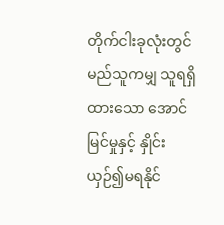တိုက်ငါးခုလုံးတွင် မည်သူကမျှ သူရရှိထားသော အောင်မြင်မှုနှင့် နှိုင်းယှဉ်၍မရနိုင်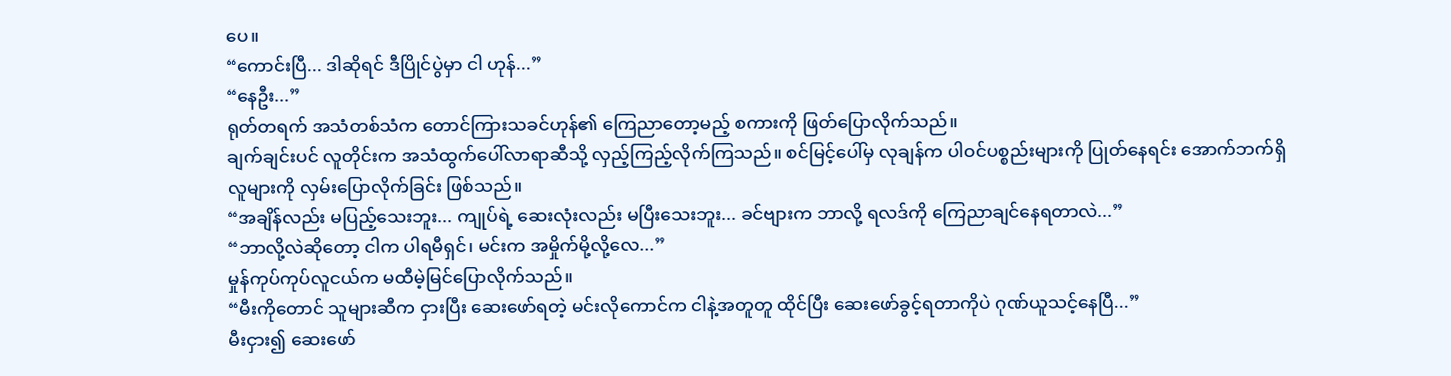ပေ။
“ကောင်းပြီ... ဒါဆိုရင် ဒီပြိုင်ပွဲမှာ ငါ ဟုန်...”
“နေဦး...”
ရုတ်တရက် အသံတစ်သံက တောင်ကြားသခင်ဟုန်၏ ကြေညာတော့မည့် စကားကို ဖြတ်ပြောလိုက်သည်။
ချက်ချင်းပင် လူတိုင်းက အသံထွက်ပေါ်လာရာဆီသို့ လှည့်ကြည့်လိုက်ကြသည်။ စင်မြင့်ပေါ်မှ လုချန်က ပါဝင်ပစ္စည်းများကို ပြုတ်နေရင်း အောက်ဘက်ရှိ လူများကို လှမ်းပြောလိုက်ခြင်း ဖြစ်သည်။
“အချိန်လည်း မပြည့်သေးဘူး... ကျုပ်ရဲ့ ဆေးလုံးလည်း မပြီးသေးဘူး... ခင်ဗျားက ဘာလို့ ရလဒ်ကို ကြေညာချင်နေရတာလဲ...”
“ဘာလို့လဲဆိုတော့ ငါက ပါရမီရှင်၊ မင်းက အမှိုက်မို့လို့လေ...”
မှုန်ကုပ်ကုပ်လူငယ်က မထီမဲ့မြင်ပြောလိုက်သည်။
“မီးကိုတောင် သူများဆီက ငှားပြီး ဆေးဖော်ရတဲ့ မင်းလိုကောင်က ငါနဲ့အတူတူ ထိုင်ပြီး ဆေးဖော်ခွင့်ရတာကိုပဲ ဂုဏ်ယူသင့်နေပြီ...”
မီးငှား၍ ဆေးဖော်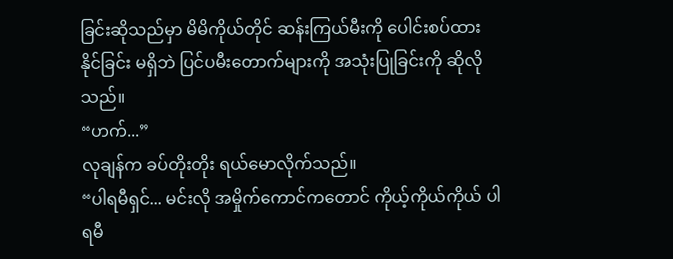ခြင်းဆိုသည်မှာ မိမိကိုယ်တိုင် ဆန်းကြယ်မီးကို ပေါင်းစပ်ထားနိုင်ခြင်း မရှိဘဲ ပြင်ပမီးတောက်များကို အသုံးပြုခြင်းကို ဆိုလိုသည်။
“ဟက်...”
လုချန်က ခပ်တိုးတိုး ရယ်မောလိုက်သည်။
“ပါရမီရှင်... မင်းလို အမှိုက်ကောင်ကတောင် ကိုယ့်ကိုယ်ကိုယ် ပါရမီ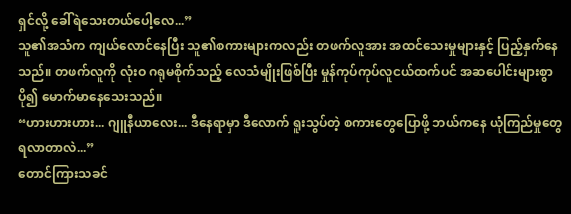ရှင်လို့ ခေါ်ရဲသေးတယ်ပေါ့လေ...”
သူ၏အသံက ကျယ်လောင်နေပြီး သူ၏စကားများကလည်း တဖက်လူအား အထင်သေးမှုများနှင့် ပြည့်နှက်နေသည်။ တဖက်လူကို လုံးဝ ဂရုမစိုက်သည့် လေသံမျိုးဖြစ်ပြီး မှုန်ကုပ်ကုပ်လူငယ်ထက်ပင် အဆပေါင်းများစွာ ပို၍ မောက်မာနေသေးသည်။
“ဟားဟားဟား... ဂျူနီယာလေး... ဒီနေရာမှာ ဒီလောက် ရူးသွပ်တဲ့ စကားတွေပြောဖို့ ဘယ်ကနေ ယုံကြည်မှုတွေ ရလာတာလဲ...”
တောင်ကြားသခင်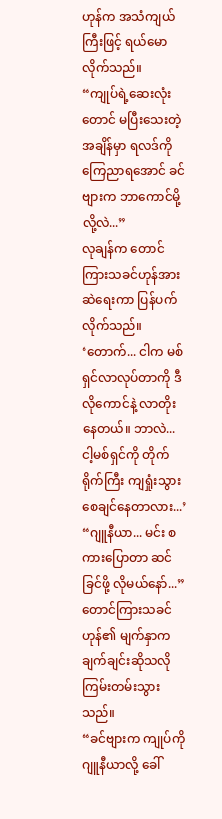ဟုန်က အသံကျယ်ကြီးဖြင့် ရယ်မောလိုက်သည်။
“ကျုပ်ရဲ့ဆေးလုံးတောင် မပြီးသေးတဲ့အချိန်မှာ ရလဒ်ကို ကြေညာရအောင် ခင်ဗျားက ဘာကောင်မို့လို့လဲ...”
လုချန်က တောင်ကြားသခင်ဟုန်အား ဆဲရေးကာ ပြန်ပက်လိုက်သည်။
‘တောက်... ငါက မစ်ရှင်လာလုပ်တာကို ဒီလိုကောင်နဲ့ လာတိုးနေတယ်။ ဘာလဲ... ငါ့မစ်ရှင်ကို တိုက်ရိုက်ကြီး ကျရှုံးသွားစေချင်နေတာလား...’
“ဂျူနီယာ... မင်း စကားပြောတာ ဆင်ခြင်ဖို့ လိုမယ်နော်...”
တောင်ကြားသခင်ဟုန်၏ မျက်နှာက ချက်ချင်းဆိုသလို ကြမ်းတမ်းသွားသည်။
“ခင်ဗျားက ကျုပ်ကို ဂျူနီယာလို့ ခေါ်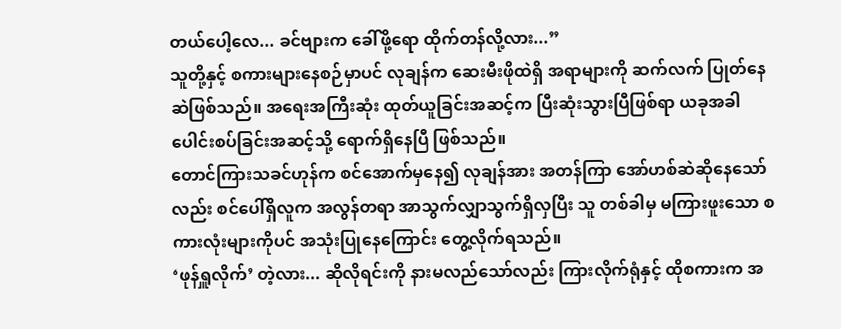တယ်ပေါ့လေ... ခင်ဗျားက ခေါ်ဖို့ရော ထိုက်တန်လို့လား...”
သူတို့နှင့် စကားများနေစဉ်မှာပင် လုချန်က ဆေးမီးဖိုထဲရှိ အရာများကို ဆက်လက် ပြုတ်နေဆဲဖြစ်သည်။ အရေးအကြီးဆုံး ထုတ်ယူခြင်းအဆင့်က ပြီးဆုံးသွားပြီဖြစ်ရာ ယခုအခါ ပေါင်းစပ်ခြင်းအဆင့်သို့ ရောက်ရှိနေပြီ ဖြစ်သည်။
တောင်ကြားသခင်ဟုန်က စင်အောက်မှနေ၍ လုချန်အား အတန်ကြာ အော်ဟစ်ဆဲဆိုနေသော်လည်း စင်ပေါ်ရှိလူက အလွန်တရာ အာသွက်လျှာသွက်ရှိလှပြီး သူ တစ်ခါမှ မကြားဖူးသော စကားလုံးများကိုပင် အသုံးပြုနေကြောင်း တွေ့လိုက်ရသည်။
‘ဖုန်ရှူလိုက်’ တဲ့လား... ဆိုလိုရင်းကို နားမလည်သော်လည်း ကြားလိုက်ရုံနှင့် ထိုစကားက အ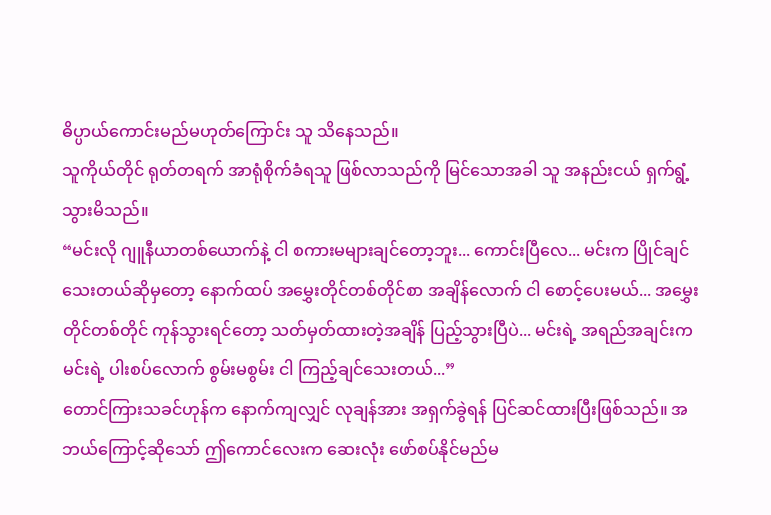ဓိပ္ပာယ်ကောင်းမည်မဟုတ်ကြောင်း သူ သိနေသည်။
သူကိုယ်တိုင် ရုတ်တရက် အာရုံစိုက်ခံရသူ ဖြစ်လာသည်ကို မြင်သောအခါ သူ အနည်းငယ် ရှက်ရွံ့သွားမိသည်။
“မင်းလို ဂျူနီယာတစ်ယောက်နဲ့ ငါ စကားမများချင်တော့ဘူး... ကောင်းပြီလေ... မင်းက ပြိုင်ချင်သေးတယ်ဆိုမှတော့ နောက်ထပ် အမွှေးတိုင်တစ်တိုင်စာ အချိန်လောက် ငါ စောင့်ပေးမယ်... အမွှေးတိုင်တစ်တိုင် ကုန်သွားရင်တော့ သတ်မှတ်ထားတဲ့အချိန် ပြည့်သွားပြီပဲ... မင်းရဲ့ အရည်အချင်းက မင်းရဲ့ ပါးစပ်လောက် စွမ်းမစွမ်း ငါ ကြည့်ချင်သေးတယ်...”
တောင်ကြားသခင်ဟုန်က နောက်ကျလျှင် လုချန်အား အရှက်ခွဲရန် ပြင်ဆင်ထားပြီးဖြစ်သည်။ အဘယ်ကြောင့်ဆိုသော် ဤကောင်လေးက ဆေးလုံး ဖော်စပ်နိုင်မည်မ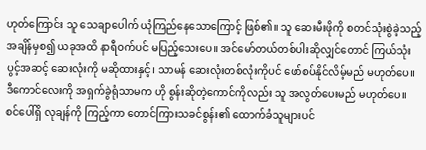ဟုတ်ကြောင်း သူ သေချာပေါက် ယုံကြည်နေသောကြောင့် ဖြစ်၏။ သူ ဆေးမီးဖိုကို စတင်သုံးစွဲခဲ့သည့် အချိန်မှစ၍ ယခုအထိ နာရီဝက်ပင် မပြည့်သေးပေ။ အင်မော်တယ်တစ်ပါးဆိုလျှင်တောင် ကြယ်သုံးပွင့်အဆင့် ဆေးလုံးကို မဆိုထားနှင့်၊ သာမန် ဆေးလုံးတစ်လုံးကိုပင် ဖော်စပ်နိုင်လိမ့်မည် မဟုတ်ပေ။
ဒီကောင်လေးကို အရှက်ခွဲရုံသာမက ဟို စွန်းဆိုတဲ့ကောင်ကိုလည်း သူ အလွတ်ပေးမည် မဟုတ်ပေ။
စင်ပေါ်ရှိ လုချန်ကို ကြည့်ကာ တောင်ကြားသခင်စွန်း၏ ထောက်ခံသူများပင်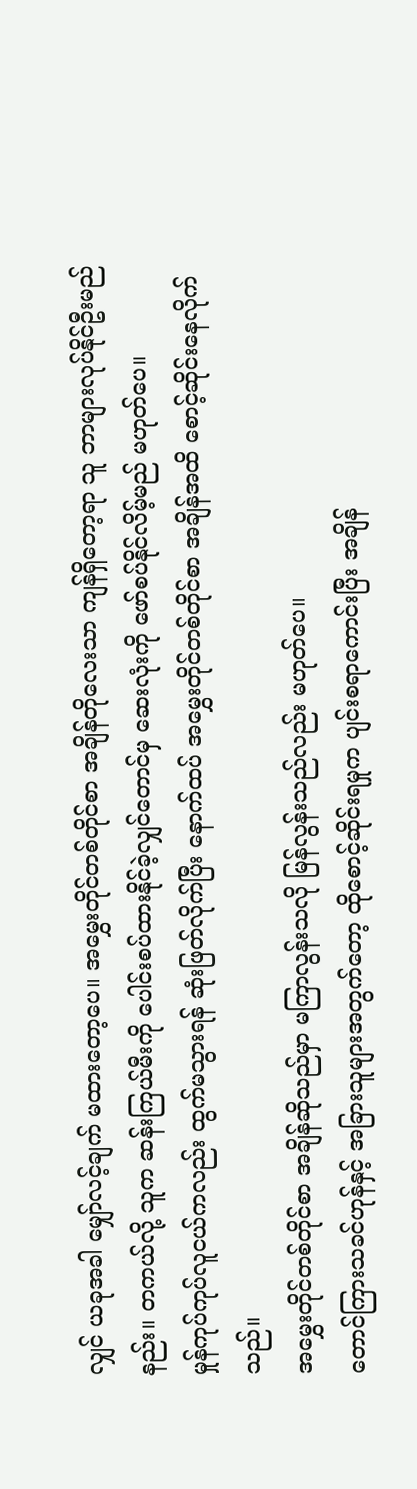လျှင် ယခုအခါ မျှော်လင့်ချက် မထားတော့ပေ။ အမွှေးတိုင်တစ်တိုင်စာ အချိန်တိုလေးသာ ကျန်ရှိတော့ရာ သူ ဘာများလုပ်နိုင်ဦးမည်နည်း။ တကယ်လို့ သူက ဆန်းကြယ်မီးကို ပေါင်းစပ်ထားနိုင်ခဲ့လျှင်တောင်မှ ဆေးလုံးကို ဖော်စပ်နိုင်လိမ့်မည် မဟုတ်ပေ။
မှုန်ကုပ်ကုပ်လူငယ်ကလည်း ထွက်မသွားရန် ဆုံးဖြတ်လိုက်ပြီး နောက်ထပ် အမွှေးတိုင်တစ်တိုင်စာ အချိန်အထိ စောင့်ဆိုင်းနေလိုက်သည်။
အမွှေးတိုင်တစ်တိုင်စာ အချိန်ဆိုသည်မှာ မကြာလွန်းသလို မြန်လွန်းသည်လည်း မဟုတ်ပေ။
တောင်ကြားသခင်ဟုန်နှင့် အခြားသူများအတွက်တော့ ထိုစောင့်ဆိုင်းရမှုက ပျင်းစရာကောင်းပြီး အချိန်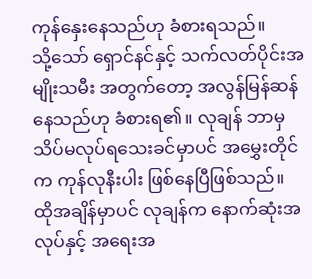ကုန်နှေးနေသည်ဟု ခံစားရသည်။
သို့သော် ရှောင်နင်နှင့် သက်လတ်ပိုင်းအမျိုးသမီး အတွက်တော့ အလွန်မြန်ဆန်နေသည်ဟု ခံစားရ၏။ လုချန် ဘာမှ သိပ်မလုပ်ရသေးခင်မှာပင် အမွှေးတိုင်က ကုန်လုနီးပါး ဖြစ်နေပြီဖြစ်သည်။
ထိုအချိန်မှာပင် လုချန်က နောက်ဆုံးအလုပ်နှင့် အရေးအ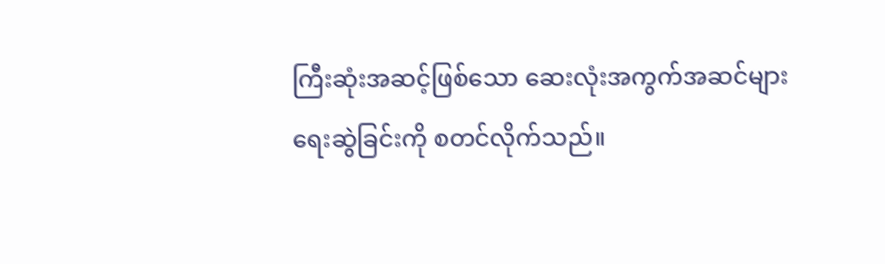ကြီးဆုံးအဆင့်ဖြစ်သော ဆေးလုံးအကွက်အဆင်များ ရေးဆွဲခြင်းကို စတင်လိုက်သည်။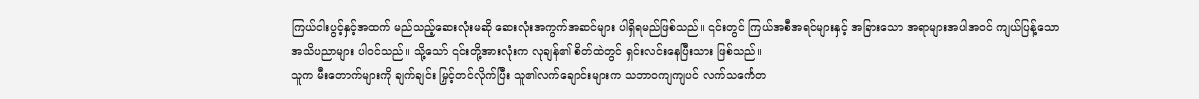ကြယ်ငါးပွင့်နှင့်အထက် မည်သည့်ဆေးလုံးမဆို ဆေးလုံးအကွက်အဆင်များ ပါရှိရမည်ဖြစ်သည်။ ၎င်းတွင် ကြယ်အစီအရင်များနှင့် အခြားသော အရာများအပါအဝင် ကျယ်ပြန့်သော အသိပညာများ ပါဝင်သည်။ သို့သော် ၎င်းတို့အားလုံးက လုချန်၏ စိတ်ထဲတွင် ရှင်းလင်းနေပြီးသား ဖြစ်သည်။
သူက မီးတောက်များကို ချက်ချင်း မြှင့်တင်လိုက်ပြီး သူ၏လက်ချောင်းများက သဘာဝကျကျပင် လက်သင်္ကေတ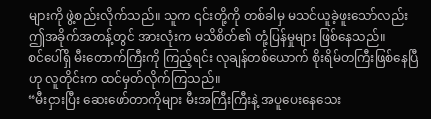များကို ဖွဲ့စည်းလိုက်သည်။ သူက ၎င်းတို့ကို တစ်ခါမှ မသင်ယူခဲ့ဖူးသော်လည်း ဤအခိုက်အတန့်တွင် အားလုံးက မသိစိတ်၏ တုံ့ပြန်မှုများ ဖြစ်နေသည်။
စင်ပေါ်ရှိ မီးတောက်ကြီးကို ကြည့်ရင်း လုချန်တစ်ယောက် စိုးရိမ်တကြီးဖြစ်နေပြီဟု လူတိုင်းက ထင်မှတ်လိုက်ကြသည်။
“မီးငှားပြီး ဆေးဖော်တာကိုများ မီးအကြီးကြီးနဲ့ အပူပေးနေသေး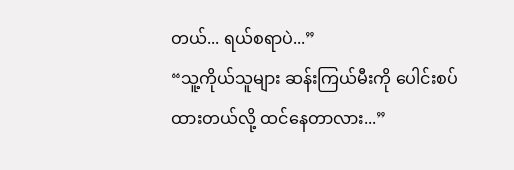တယ်... ရယ်စရာပဲ...”
“သူ့ကိုယ်သူများ ဆန်းကြယ်မီးကို ပေါင်းစပ်ထားတယ်လို့ ထင်နေတာလား...”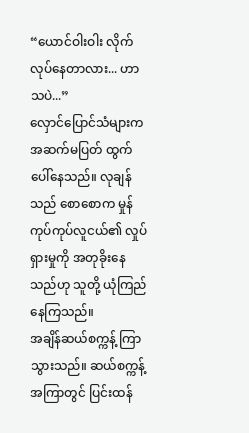“ယောင်ဝါးဝါး လိုက်လုပ်နေတာလား... ဟာသပဲ...”
လှောင်ပြောင်သံများက အဆက်မပြတ် ထွက်ပေါ်နေသည်။ လုချန်သည် စောစောက မှုန်ကုပ်ကုပ်လူငယ်၏ လှုပ်ရှားမှုကို အတုခိုးနေသည်ဟု သူတို့ ယုံကြည်နေကြသည်။
အချိန်ဆယ်စက္ကန့် ကြာသွားသည်။ ဆယ်စက္ကန့်အကြာတွင် ပြင်းထန်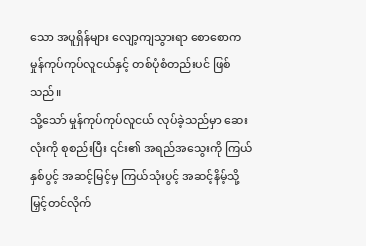သော အပူရှိန်များ လျော့ကျသွားရာ စောစောက မှုန်ကုပ်ကုပ်လူငယ်နှင့် တစ်ပုံစံတည်းပင် ဖြစ်သည်။
သို့သော် မှုန်ကုပ်ကုပ်လူငယ် လုပ်ခဲ့သည်မှာ ဆေးလုံးကို စုစည်းပြီး ၎င်း၏ အရည်အသွေးကို ကြယ်နှစ်ပွင့် အဆင့်မြင့်မှ ကြယ်သုံးပွင့် အဆင့်နိမ့်သို့ မြှင့်တင်လိုက်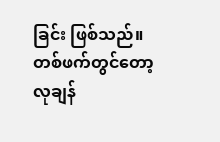ခြင်း ဖြစ်သည်။ တစ်ဖက်တွင်တော့ လုချန်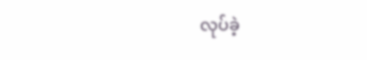လုပ်ခဲ့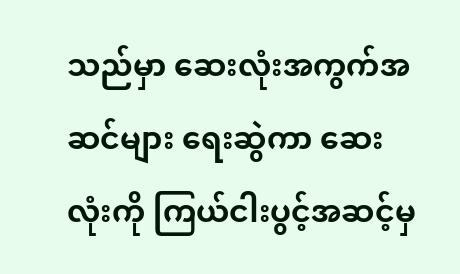သည်မှာ ဆေးလုံးအကွက်အဆင်များ ရေးဆွဲကာ ဆေးလုံးကို ကြယ်ငါးပွင့်အဆင့်မှ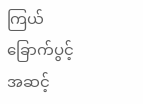ကြယ်ခြောက်ပွင့်အဆင့်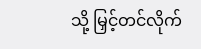သို့ မြှင့်တင်လိုက်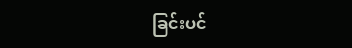ခြင်းပင်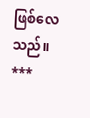ဖြစ်လေသည်။
***